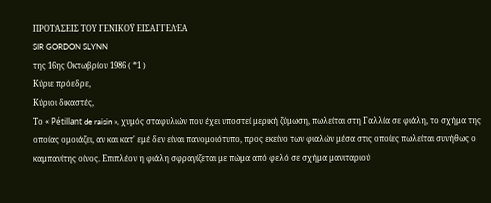ΠΡΟΤΆΣΕΙΣ ΤΟΥ ΓΕΝΙΚΟΫ ΕΙΣΑΓΓΕΛΈΑ
SIR GORDON SLYNN
της 16ης Οκτωβρίου 1986 ( *1 )
Κύριε πρόεδρε,
Κύριοι δικαστές,
Το « Pétillant de raisin », χυμός σταφυλιών που έχει υποστεί μερική ζύμωση, πωλείται στη Γαλλία σε φιάλη, το σχήμα της οποίας ομοιάζει, αν και κατ' εμέ δεν είναι πανομοιότυπο, προς εκείνο των φιαλών μέσα στις οποίες πωλείται συνήθως ο καμπανίτης οίνος. Επιπλέον η φιάλη σφραγίζεται με πώμα από φελό σε σχήμα μανιταριού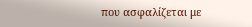που ασφαλίζεται με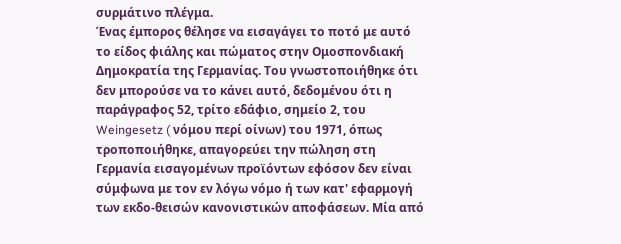συρμάτινο πλέγμα.
Ένας έμπορος θέλησε να εισαγάγει το ποτό με αυτό το είδος φιάλης και πώματος στην Ομοσπονδιακή Δημοκρατία της Γερμανίας. Του γνωστοποιήθηκε ότι δεν μπορούσε να το κάνει αυτό, δεδομένου ότι η παράγραφος 52, τρίτο εδάφιο, σημείο 2, του Weingesetz ( νόμου περί οίνων) του 1971, όπως τροποποιήθηκε, απαγορεύει την πώληση στη Γερμανία εισαγομένων προϊόντων εφόσον δεν είναι σύμφωνα με τον εν λόγω νόμο ή των κατ' εφαρμογή των εκδο-θεισών κανονιστικών αποφάσεων. Μία από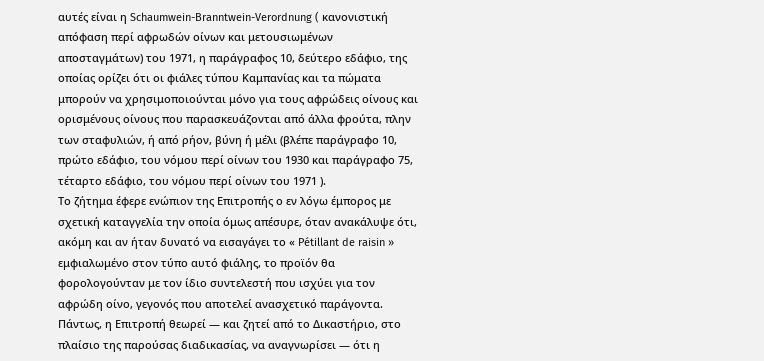αυτές είναι η Schaumwein-Branntwein-Verordnung ( κανονιστική απόφαση περί αφρωδών οίνων και μετουσιωμένων αποσταγμάτων) του 1971, η παράγραφος 10, δεύτερο εδάφιο, της οποίας ορίζει ότι οι φιάλες τύπου Καμπανίας και τα πώματα μπορούν να χρησιμοποιούνται μόνο για τους αφρώδεις οίνους και ορισμένους οίνους που παρασκευάζονται από άλλα φρούτα, πλην των σταφυλιών, ή από ρήον, βύνη ή μέλι (βλέπε παράγραφο 10, πρώτο εδάφιο, του νόμου περί οίνων του 1930 και παράγραφο 75, τέταρτο εδάφιο, του νόμου περί οίνων του 1971 ).
Το ζήτημα έφερε ενώπιον της Επιτροπής ο εν λόγω έμπορος με σχετική καταγγελία την οποία όμως απέσυρε, όταν ανακάλυψε ότι, ακόμη και αν ήταν δυνατό να εισαγάγει το « Pétillant de raisin » εμφιαλωμένο στον τύπο αυτό φιάλης, το προϊόν θα φορολογούνταν με τον ίδιο συντελεστή που ισχύει για τον αφρώδη οίνο, γεγονός που αποτελεί ανασχετικό παράγοντα. Πάντως, η Επιτροπή θεωρεί — και ζητεί από το Δικαστήριο, στο πλαίσιο της παρούσας διαδικασίας, να αναγνωρίσει — ότι η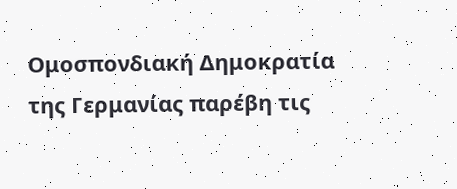Ομοσπονδιακή Δημοκρατία της Γερμανίας παρέβη τις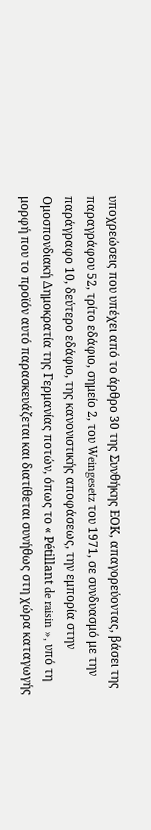υποχρεώσεις που υπέχει από το άρθρο 30 της Συνθήκης ΕΟΚ, απαγορεύοντας, βάσει της παραγράφου 52, τρίτο εδάφιο, σημείο 2, του Weingesetz του 1971, σε συνδυασμό με την παράγραφο 10, δεύτερο εδάφιο, της κανονιστικής αποφάσεως, την εμπορία στην Ομοσπονδιακή Δημοκρατία της Γερμανίας ποτών, όπως το « Pétillant de raisin », υπό τη μορφή που το προϊόν αυτό παρασκευάζεται και διατίθεται συνήθως στη χώρα καταγωγής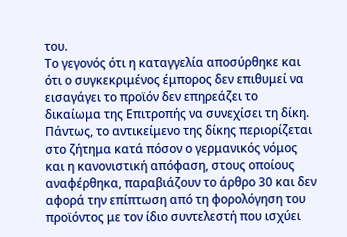του.
Το γεγονός ότι η καταγγελία αποσύρθηκε και ότι ο συγκεκριμένος έμπορος δεν επιθυμεί να εισαγάγει το προϊόν δεν επηρεάζει το δικαίωμα της Επιτροπής να συνεχίσει τη δίκη. Πάντως, το αντικείμενο της δίκης περιορίζεται στο ζήτημα κατά πόσον ο γερμανικός νόμος και η κανονιστική απόφαση, στους οποίους αναφέρθηκα, παραβιάζουν το άρθρο 30 και δεν αφορά την επίπτωση από τη φορολόγηση του προϊόντος με τον ίδιο συντελεστή που ισχύει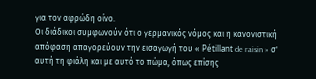για τον αφρώδη οίνο.
Οι διάδικοι συμφωνούν ότι ο γερμανικός νόμος και η κανονιστική απόφαση απαγορεύουν την εισαγωγή του « Pétillant de raisin » σ' αυτή τη φιάλη και με αυτό το πώμα, όπως επίσης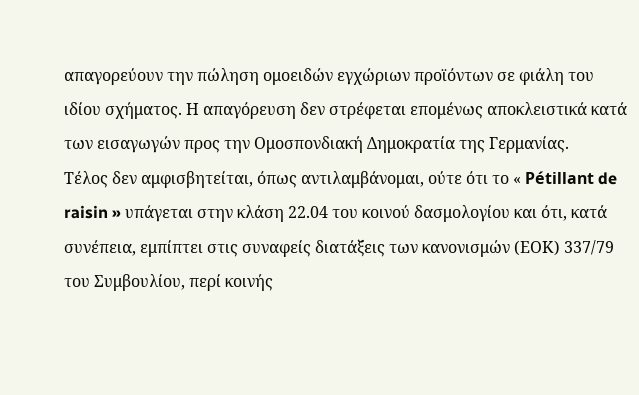απαγορεύουν την πώληση ομοειδών εγχώριων προϊόντων σε φιάλη του ιδίου σχήματος. Η απαγόρευση δεν στρέφεται επομένως αποκλειστικά κατά των εισαγωγών προς την Ομοσπονδιακή Δημοκρατία της Γερμανίας.
Τέλος δεν αμφισβητείται, όπως αντιλαμβάνομαι, ούτε ότι το « Pétillant de raisin » υπάγεται στην κλάση 22.04 του κοινού δασμολογίου και ότι, κατά συνέπεια, εμπίπτει στις συναφείς διατάξεις των κανονισμών (ΕΟΚ) 337/79 του Συμβουλίου, περί κοινής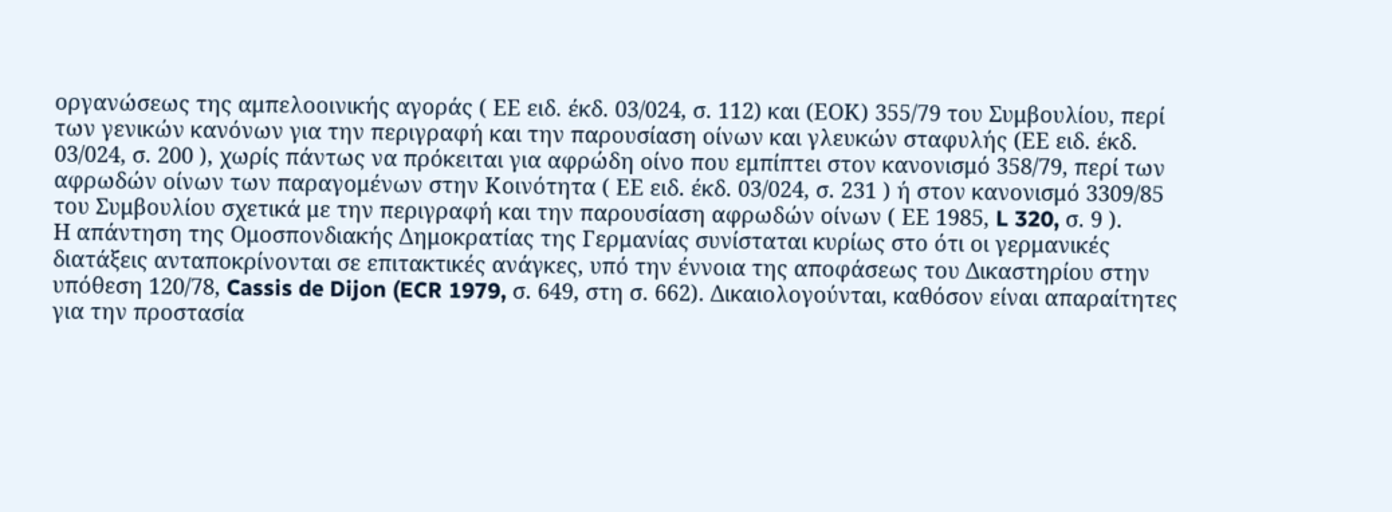οργανώσεως της αμπελοοινικής αγοράς ( ΕΕ ειδ. έκδ. 03/024, σ. 112) και (ΕΟΚ) 355/79 του Συμβουλίου, περί των γενικών κανόνων για την περιγραφή και την παρουσίαση οίνων και γλευκών σταφυλής (ΕΕ ειδ. έκδ. 03/024, σ. 200 ), χωρίς πάντως να πρόκειται για αφρώδη οίνο που εμπίπτει στον κανονισμό 358/79, περί των αφρωδών οίνων των παραγομένων στην Κοινότητα ( ΕΕ ειδ. έκδ. 03/024, σ. 231 ) ή στον κανονισμό 3309/85 του Συμβουλίου σχετικά με την περιγραφή και την παρουσίαση αφρωδών οίνων ( ΕΕ 1985, L 320, σ. 9 ).
Η απάντηση της Ομοσπονδιακής Δημοκρατίας της Γερμανίας συνίσταται κυρίως στο ότι οι γερμανικές διατάξεις ανταποκρίνονται σε επιτακτικές ανάγκες, υπό την έννοια της αποφάσεως του Δικαστηρίου στην υπόθεση 120/78, Cassis de Dijon (ECR 1979, σ. 649, στη σ. 662). Δικαιολογούνται, καθόσον είναι απαραίτητες για την προστασία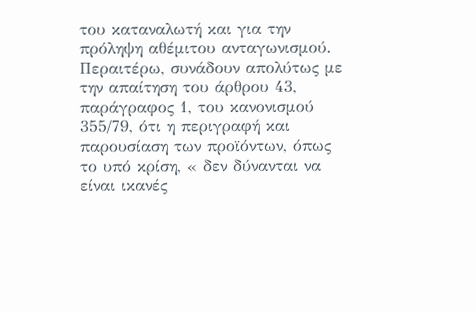του καταναλωτή και για την πρόληψη αθέμιτου ανταγωνισμού. Περαιτέρω, συνάδουν απολύτως με την απαίτηση του άρθρου 43, παράγραφος 1, του κανονισμού 355/79, ότι η περιγραφή και παρουσίαση των προϊόντων, όπως το υπό κρίση, « δεν δύνανται να είναι ικανές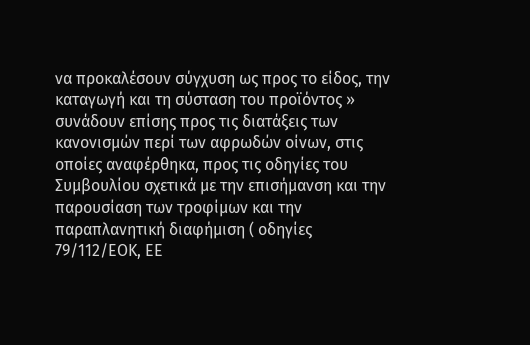να προκαλέσουν σύγχυση ως προς το είδος, την καταγωγή και τη σύσταση του προϊόντος » συνάδουν επίσης προς τις διατάξεις των κανονισμών περί των αφρωδών οίνων, στις οποίες αναφέρθηκα, προς τις οδηγίες του Συμβουλίου σχετικά με την επισήμανση και την παρουσίαση των τροφίμων και την παραπλανητική διαφήμιση ( οδηγίες 79/112/ΕΟΚ, ΕΕ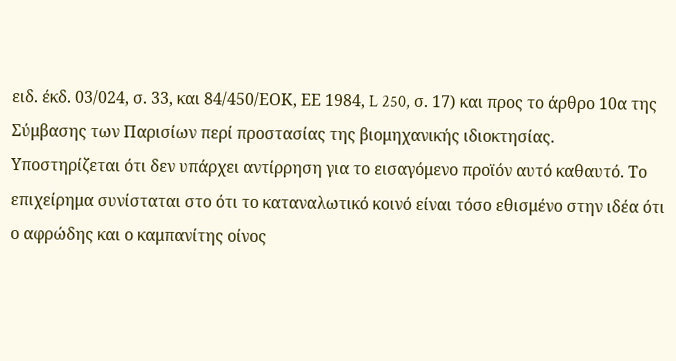ειδ. έκδ. 03/024, σ. 33, και 84/450/ΕΟΚ, ΕΕ 1984, L 250, σ. 17) και προς το άρθρο 10α της Σύμβασης των Παρισίων περί προστασίας της βιομηχανικής ιδιοκτησίας.
Υποστηρίζεται ότι δεν υπάρχει αντίρρηση για το εισαγόμενο προϊόν αυτό καθαυτό. Το επιχείρημα συνίσταται στο ότι το καταναλωτικό κοινό είναι τόσο εθισμένο στην ιδέα ότι ο αφρώδης και ο καμπανίτης οίνος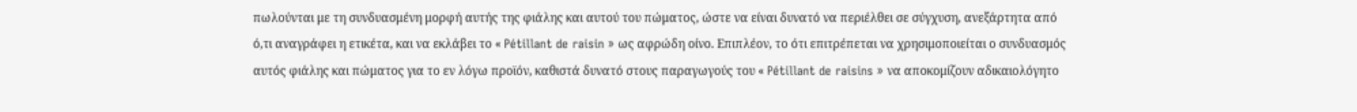πωλούνται με τη συνδυασμένη μορφή αυτής της φιάλης και αυτού του πώματος, ώστε να είναι δυνατό να περιέλθει σε σύγχυση, ανεξάρτητα από ό,τι αναγράφει η ετικέτα, και να εκλάβει το « Pétillant de raisin » ως αφρώδη οίνο. Επιπλέον, το ότι επιτρέπεται να χρησιμοποιείται ο συνδυασμός αυτός φιάλης και πώματος για το εν λόγω προϊόν, καθιστά δυνατό στους παραγωγούς του « Pétillant de raisins » να αποκομίζουν αδικαιολόγητο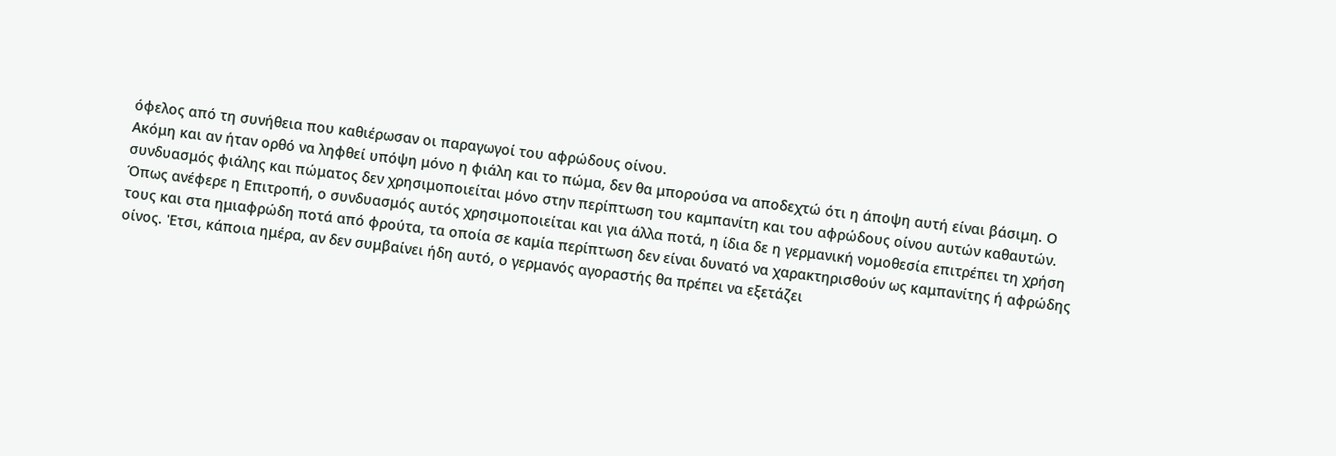όφελος από τη συνήθεια που καθιέρωσαν οι παραγωγοί του αφρώδους οίνου.
Ακόμη και αν ήταν ορθό να ληφθεί υπόψη μόνο η φιάλη και το πώμα, δεν θα μπορούσα να αποδεχτώ ότι η άποψη αυτή είναι βάσιμη. Ο συνδυασμός φιάλης και πώματος δεν χρησιμοποιείται μόνο στην περίπτωση του καμπανίτη και του αφρώδους οίνου αυτών καθαυτών. Όπως ανέφερε η Επιτροπή, ο συνδυασμός αυτός χρησιμοποιείται και για άλλα ποτά, η ίδια δε η γερμανική νομοθεσία επιτρέπει τη χρήση τους και στα ημιαφρώδη ποτά από φρούτα, τα οποία σε καμία περίπτωση δεν είναι δυνατό να χαρακτηρισθούν ως καμπανίτης ή αφρώδης οίνος. 'Ετσι, κάποια ημέρα, αν δεν συμβαίνει ήδη αυτό, ο γερμανός αγοραστής θα πρέπει να εξετάζει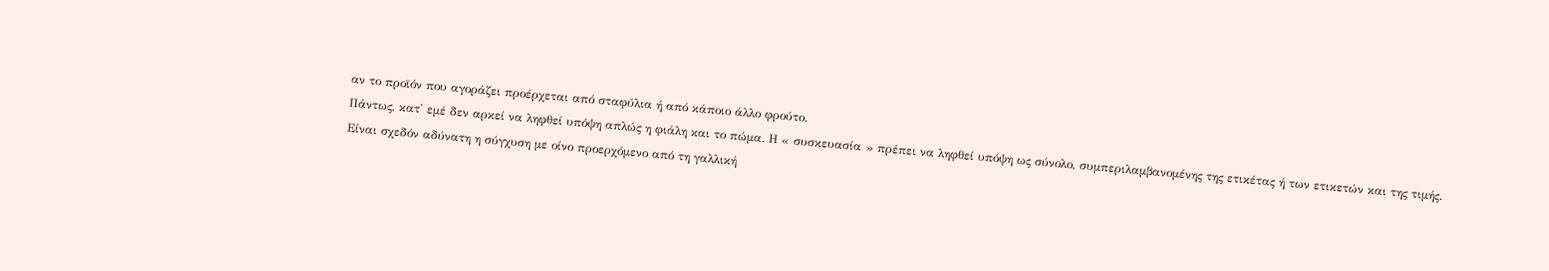αν το προϊόν που αγοράζει προέρχεται από σταφύλια ή από κάποιο άλλο φρούτο.
Πάντως, κατ' εμέ δεν αρκεί να ληφθεί υπόψη απλώς η φιάλη και το πώμα. Η « συσκευασία » πρέπει να ληφθεί υπόψη ως σύνολο, συμπεριλαμβανομένης της ετικέτας ή των ετικετών και της τιμής.
Είναι σχεδόν αδύνατη η σύγχυση με οίνο προερχόμενο από τη γαλλική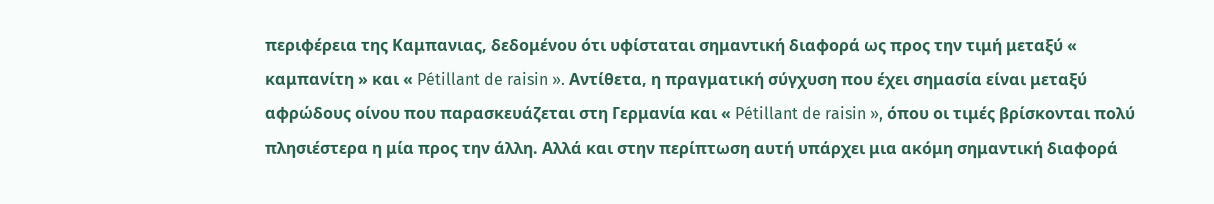περιφέρεια της Καμπανιας, δεδομένου ότι υφίσταται σημαντική διαφορά ως προς την τιμή μεταξύ « καμπανίτη » και « Pétillant de raisin ». Αντίθετα, η πραγματική σύγχυση που έχει σημασία είναι μεταξύ αφρώδους οίνου που παρασκευάζεται στη Γερμανία και « Pétillant de raisin », όπου οι τιμές βρίσκονται πολύ πλησιέστερα η μία προς την άλλη. Αλλά και στην περίπτωση αυτή υπάρχει μια ακόμη σημαντική διαφορά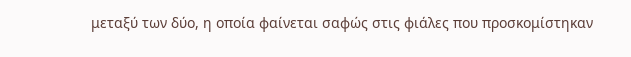μεταξύ των δύο, η οποία φαίνεται σαφώς στις φιάλες που προσκομίστηκαν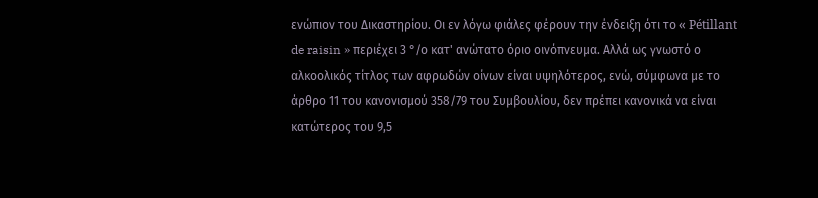ενώπιον του Δικαστηρίου. Οι εν λόγω φιάλες φέρουν την ένδειξη ότι το « Pétillant de raisin » περιέχει 3 °/ο κατ' ανώτατο όριο οινόπνευμα. Αλλά ως γνωστό ο αλκοολικός τίτλος των αφρωδών οίνων είναι υψηλότερος, ενώ, σύμφωνα με το άρθρο 11 του κανονισμού 358/79 του Συμβουλίου, δεν πρέπει κανονικά να είναι κατώτερος του 9,5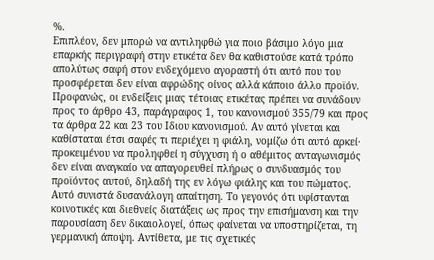%.
Επιπλέον, δεν μπορώ να αντιληφθώ για ποιο βάσιμο λόγο μια επαρκής περιγραφή στην ετικέτα δεν θα καθιστούσε κατά τρόπο απολύτως σαφή στον ενδεχόμενο αγοραστή ότι αυτό που του προσφέρεται δεν είναι αφρώδης οίνος αλλά κάποιο άλλο προϊόν. Προφανώς, οι ενδείξεις μιας τέτοιας ετικέτας πρέπει να συνάδουν προς το άρθρο 43, παράγραφος 1, του κανονισμού 355/79 και προς τα άρθρα 22 και 23 του Ιδιου κανονισμού. Αν αυτό γίνεται και καθίσταται έτσι σαφές τι περιέχει η φιάλη, νομίζω ότι αυτό αρκεί· προκειμένου να προληφθεί η σύγχυση ή ο αθέμιτος ανταγωνισμός δεν είναι αναγκαίο να απαγορευθεί πλήρως ο συνδυασμός του προϊόντος αυτού, δηλαδή της εν λόγω φιάλης και του πώματος. Αυτό συνιστά δυσανάλογη απαίτηση. Το γεγονός ότι υφίστανται κοινοτικές και διεθνείς διατάξεις ως προς την επισήμανση και την παρουσίαση δεν δικαιολογεί, όπως φαίνεται να υποστηρίζεται, τη γερμανική άποψη. Αντίθετα, με τις σχετικές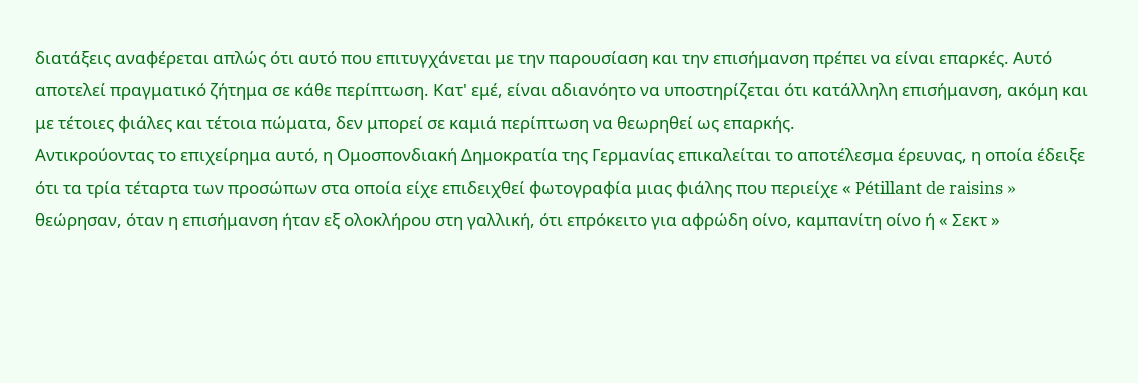διατάξεις αναφέρεται απλώς ότι αυτό που επιτυγχάνεται με την παρουσίαση και την επισήμανση πρέπει να είναι επαρκές. Αυτό αποτελεί πραγματικό ζήτημα σε κάθε περίπτωση. Κατ' εμέ, είναι αδιανόητο να υποστηρίζεται ότι κατάλληλη επισήμανση, ακόμη και με τέτοιες φιάλες και τέτοια πώματα, δεν μπορεί σε καμιά περίπτωση να θεωρηθεί ως επαρκής.
Αντικρούοντας το επιχείρημα αυτό, η Ομοσπονδιακή Δημοκρατία της Γερμανίας επικαλείται το αποτέλεσμα έρευνας, η οποία έδειξε ότι τα τρία τέταρτα των προσώπων στα οποία είχε επιδειχθεί φωτογραφία μιας φιάλης που περιείχε « Pétillant de raisins » θεώρησαν, όταν η επισήμανση ήταν εξ ολοκλήρου στη γαλλική, ότι επρόκειτο για αφρώδη οίνο, καμπανίτη οίνο ή « Σεκτ »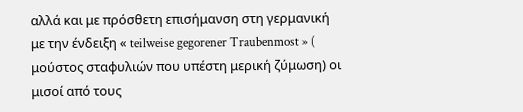αλλά και με πρόσθετη επισήμανση στη γερμανική με την ένδειξη « teilweise gegorener Traubenmost » ( μούστος σταφυλιών που υπέστη μερική ζύμωση) οι μισοί από τους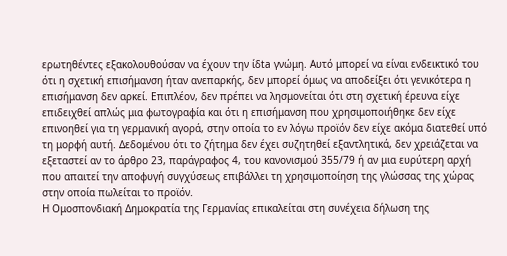ερωτηθέντες εξακολουθούσαν να έχουν την ίδta γνώμη. Αυτό μπορεί να είναι ενδεικτικό του ότι η σχετική επισήμανση ήταν ανεπαρκής, δεν μπορεί όμως να αποδείξει ότι γενικότερα η επισήμανση δεν αρκεί. Επιπλέον, δεν πρέπει να λησμονείται ότι στη σχετική έρευνα είχε επιδειχθεί απλώς μια φωτογραφία και ότι η επισήμανση που χρησιμοποιήθηκε δεν είχε επινοηθεί για τη γερμανική αγορά, στην οποία το εν λόγω προϊόν δεν είχε ακόμα διατεθεί υπό τη μορφή αυτή. Δεδομένου ότι το ζήτημα δεν έχει συζητηθεί εξαντλητικά, δεν χρειάζεται να εξεταστεί αν το άρθρο 23, παράγραφος 4, του κανονισμού 355/79 ή αν μια ευρύτερη αρχή που απαιτεί την αποφυγή συγχύσεως επιβάλλει τη χρησιμοποίηση της γλώσσας της χώρας στην οποία πωλείται το προϊόν.
Η Ομοσπονδιακή Δημοκρατία της Γερμανίας επικαλείται στη συνέχεια δήλωση της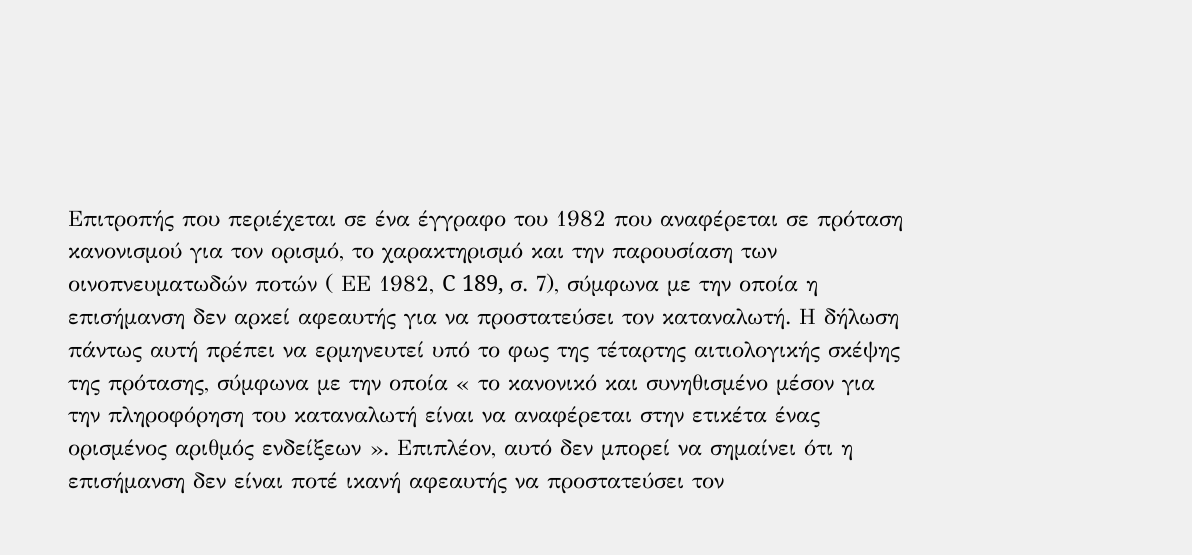Επιτροπής που περιέχεται σε ένα έγγραφο του 1982 που αναφέρεται σε πρόταση κανονισμού για τον ορισμό, το χαρακτηρισμό και την παρουσίαση των οινοπνευματωδών ποτών ( ΕΕ 1982, C 189, σ. 7), σύμφωνα με την οποία η επισήμανση δεν αρκεί αφεαυτής για να προστατεύσει τον καταναλωτή. Η δήλωση πάντως αυτή πρέπει να ερμηνευτεί υπό το φως της τέταρτης αιτιολογικής σκέψης της πρότασης, σύμφωνα με την οποία « το κανονικό και συνηθισμένο μέσον για την πληροφόρηση του καταναλωτή είναι να αναφέρεται στην ετικέτα ένας ορισμένος αριθμός ενδείξεων ». Επιπλέον, αυτό δεν μπορεί να σημαίνει ότι η επισήμανση δεν είναι ποτέ ικανή αφεαυτής να προστατεύσει τον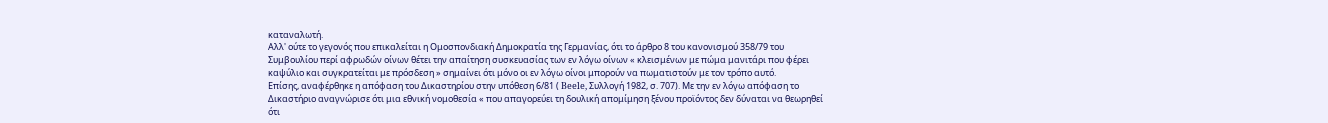καταναλωτή.
Αλλ' ούτε το γεγονός που επικαλείται η Ομοσπονδιακή Δημοκρατία της Γερμανίας, ότι το άρθρο 8 του κανονισμού 358/79 του Συμβουλίου περί αφρωδών οίνων θέτει την απαίτηση συσκευασίας των εν λόγω οίνων « κλεισμένων με πώμα μανιτάρι που φέρει καψύλιο και συγκρατείται με πρόσδεση » σημαίνει ότι μόνο οι εν λόγω οίνοι μπορούν να πωματιστούν με τον τρόπο αυτό.
Επίσης, αναφέρθηκε η απόφαση του Δικαστηρίου στην υπόθεση 6/81 ( Beele, Συλλογή 1982, σ. 707). Με την εν λόγω απόφαση το Δικαστήριο αναγνώρισε ότι μια εθνική νομοθεσία « που απαγορεύει τη δουλική απομίμηση ξένου προϊόντος δεν δύναται να θεωρηθεί ότι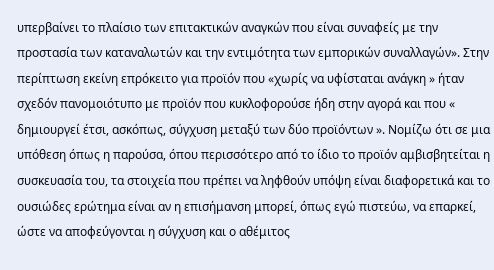υπερβαίνει το πλαίσιο των επιτακτικών αναγκών που είναι συναφείς με την προστασία των καταναλωτών και την εντιμότητα των εμπορικών συναλλαγών». Στην περίπτωση εκείνη επρόκειτο για προϊόν που «χωρίς να υφίσταται ανάγκη » ήταν σχεδόν πανομοιότυπο με προϊόν που κυκλοφορούσε ήδη στην αγορά και που « δημιουργεί έτσι, ασκόπως, σύγχυση μεταξύ των δύο προϊόντων ». Νομίζω ότι σε μια υπόθεση όπως η παρούσα, όπου περισσότερο από το ίδιο το προϊόν αμβισβητείται η συσκευασία του, τα στοιχεία που πρέπει να ληφθούν υπόψη είναι διαφορετικά και το ουσιώδες ερώτημα είναι αν η επισήμανση μπορεί, όπως εγώ πιστεύω, να επαρκεί, ώστε να αποφεύγονται η σύγχυση και ο αθέμιτος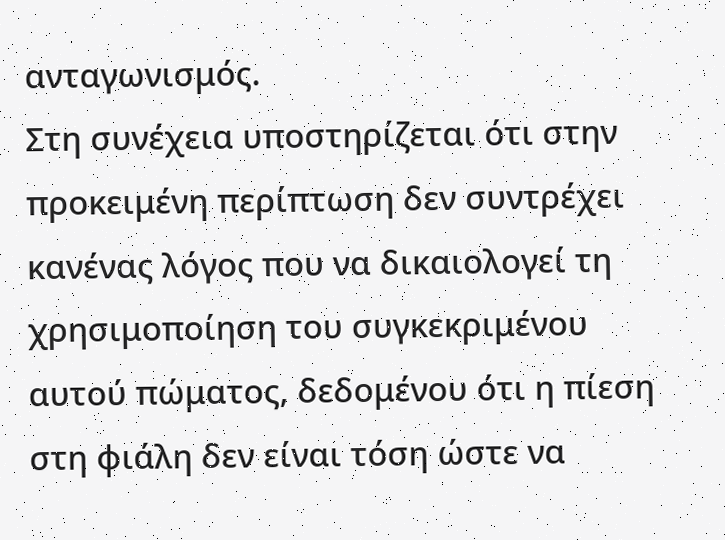ανταγωνισμός.
Στη συνέχεια υποστηρίζεται ότι στην προκειμένη περίπτωση δεν συντρέχει κανένας λόγος που να δικαιολογεί τη χρησιμοποίηση του συγκεκριμένου αυτού πώματος, δεδομένου ότι η πίεση στη φιάλη δεν είναι τόση ώστε να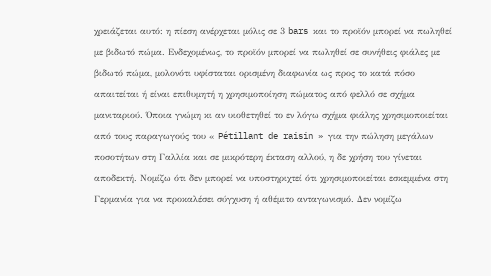χρειάζεται αυτό: η πίεση ανέρχεται μόλις σε 3 bars και το προϊόν μπορεί να πωληθεί με βιδωτό πώμα. Ενδεχομένως, το προϊόν μπορεί να πωληθεί σε συνήθεις φιάλες με βιδωτό πώμα, μολονότι υφίσταται ορισμένη διαφωνία ως προς το κατά πόσο απαιτείται ή είναι επιθυμητή η χρησιμοποίηση πώματος από φελλό σε σχήμα μανιταριού. Όποια γνώμη κι αν υιοθετηθεί το εν λόγω σχήμα φιάλης χρησιμοποιείται από τους παραγωγούς του « Pétillant de raisin » για την πώληση μεγάλων ποσοτήτων στη Γαλλία και σε μικρότερη έκταση αλλού, η δε χρήση του γίνεται αποδεκτή. Νομίζω ότι δεν μπορεί να υποστηριχτεί ότι χρησιμοποιείται εσκεμμένα στη Γερμανία για να προκαλέσει σύγχυση ή αθέμιτο ανταγωνισμό. Δεν νομίζω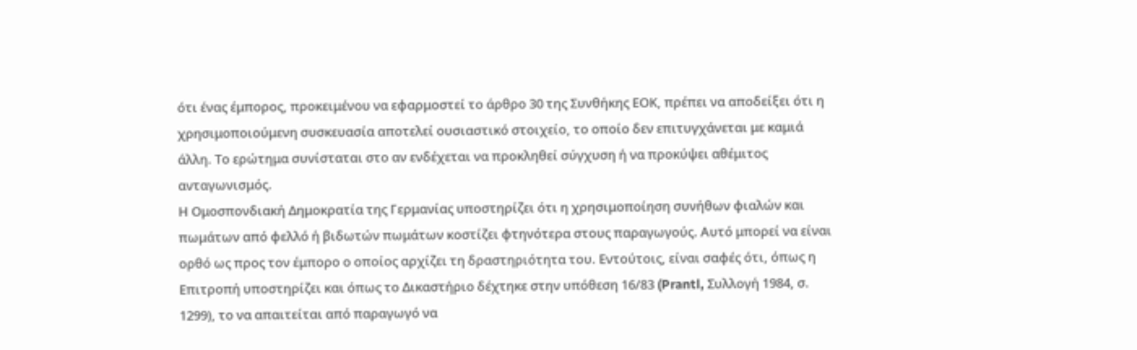ότι ένας έμπορος, προκειμένου να εφαρμοστεί το άρθρο 30 της Συνθήκης ΕΟΚ, πρέπει να αποδείξει ότι η χρησιμοποιούμενη συσκευασία αποτελεί ουσιαστικό στοιχείο, το οποίο δεν επιτυγχάνεται με καμιά άλλη. Το ερώτημα συνίσταται στο αν ενδέχεται να προκληθεί σύγχυση ή να προκύψει αθέμιτος ανταγωνισμός.
Η Ομοσπονδιακή Δημοκρατία της Γερμανίας υποστηρίζει ότι η χρησιμοποίηση συνήθων φιαλών και πωμάτων από φελλό ή βιδωτών πωμάτων κοστίζει φτηνότερα στους παραγωγούς. Αυτό μπορεί να είναι ορθό ως προς τον έμπορο ο οποίος αρχίζει τη δραστηριότητα του. Εντούτοις, είναι σαφές ότι, όπως η Επιτροπή υποστηρίζει και όπως το Δικαστήριο δέχτηκε στην υπόθεση 16/83 (Prantl, Συλλογή 1984, σ. 1299), το να απαιτείται από παραγωγό να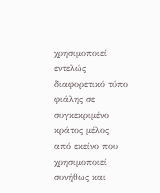χρησιμοποιεί εντελώς διαφορετικό τύπο φιάλης σε συγκεκριμένο κράτος μέλος από εκείνο που χρησιμοποιεί συνήθως και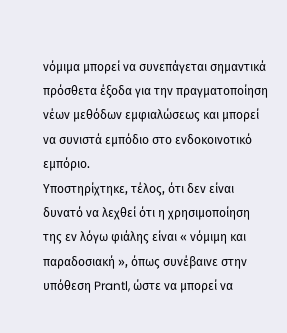νόμιμα μπορεί να συνεπάγεται σημαντικά πρόσθετα έξοδα για την πραγματοποίηση νέων μεθόδων εμφιαλώσεως και μπορεί να συνιστά εμπόδιο στο ενδοκοινοτικό εμπόριο.
Υποστηρίχτηκε, τέλος, ότι δεν είναι δυνατό να λεχθεί ότι η χρησιμοποίηση της εν λόγω φιάλης είναι « νόμιμη και παραδοσιακή », όπως συνέβαινε στην υπόθεση Prantl, ώστε να μπορεί να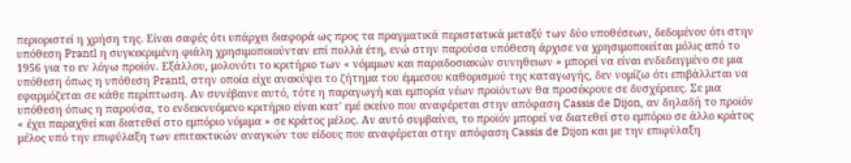περιοριστεί η χρήση της. Είναι σαφές ότι υπάρχει διαφορά ως προς τα πραγματικά περιστατικά μεταξύ των δύο υποθέσεων, δεδομένου ότι στην υπόθεση Prantl η συγκεκριμένη φιάλη χρησιμοποιούνταν επί πολλά έτη, ενώ στην παρούσα υπόθεση άρχισε να χρησιμοποιείται μόλις από το 1956 για το εν λόγω προϊόν. Εξάλλου, μολονότι το κριτήριο των « νόμιμων και παραδοσιακών συνηθειων » μπορεί να είναι ενδεδειγμένο σε μια υπόθεση όπως η υπόθεση Prantl, στην οποία είχε ανακύψει το ζήτημα του έμμεσου καθορισμού της καταγωγής, δεν νομίζω ότι επιβάλλεται να εφαρμόζεται σε κάθε περίπτωση. Αν συνέβαινε αυτό, τότε η παραγωγή και εμπορία νέων προϊόντων θα προσέκρουε σε δυσχέρειες. Σε μια υπόθεση όπως η παρούσα, το ενδεικνυόμενο κριτήριο είναι κατ' εμέ εκείνο που αναφέρεται στην απόφαση Cassis de Dijon, αν δηλαδή το προϊόν « έχει παραχθεί και διατεθεί στο εμπόριο νόμιμα » σε κράτος μέλος. Αν αυτό συμβαίνει, το προϊόν μπορεί να διατεθεί στο εμπόριο σε άλλο κράτος μέλος υπό την επιφύλαξη των επιτακτικών αναγκών του είδους που αναφέρεται στην απόφαση Cassis de Dijon και με την επιφύλαξη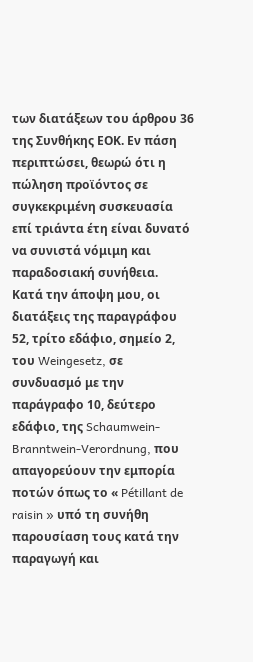των διατάξεων του άρθρου 36 της Συνθήκης ΕΟΚ. Εν πάση περιπτώσει, θεωρώ ότι η πώληση προϊόντος σε συγκεκριμένη συσκευασία επί τριάντα έτη είναι δυνατό να συνιστά νόμιμη και παραδοσιακή συνήθεια.
Κατά την άποψη μου, οι διατάξεις της παραγράφου 52, τρίτο εδάφιο, σημείο 2, του Weingesetz, σε συνδυασμό με την παράγραφο 10, δεύτερο εδάφιο, της Schaumwein-Branntwein-Verordnung, που απαγορεύουν την εμπορία ποτών όπως το « Pétillant de raisin » υπό τη συνήθη παρουσίαση τους κατά την παραγωγή και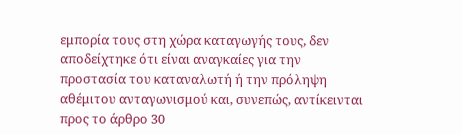εμπορία τους στη χώρα καταγωγής τους, δεν αποδείχτηκε ότι είναι αναγκαίες για την προστασία του καταναλωτή ή την πρόληψη αθέμιτου ανταγωνισμού και, συνεπώς, αντίκεινται προς το άρθρο 30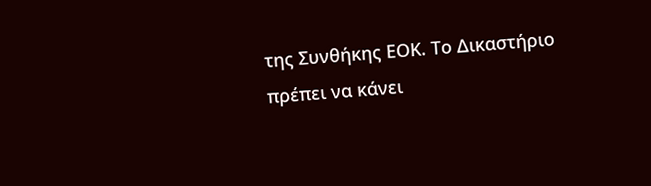της Συνθήκης ΕΟΚ. Το Δικαστήριο πρέπει να κάνει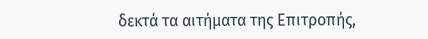δεκτά τα αιτήματα της Επιτροπής,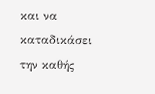και να καταδικάσει την καθής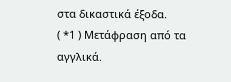στα δικαστικά έξοδα.
( *1 ) Μετάφραση από τα αγγλικά.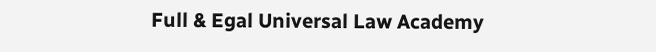Full & Egal Universal Law Academy